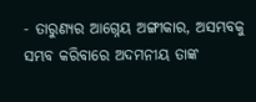- ତାରୁଣ୍ୟର ଆଗ୍ନେୟ ଅଙ୍ଗୀକାର, ଅସମ୍ଭବକୁ ସମ୍ଭବ କରିବାରେ ଅଦମନୀୟ ତାଙ୍କ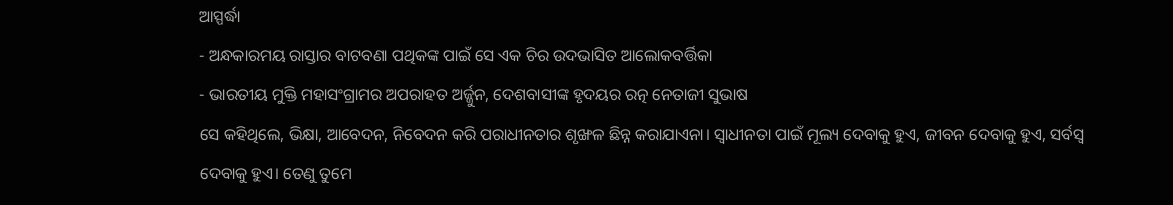ଆସ୍ପର୍ଦ୍ଧା
- ଅନ୍ଧକାରମୟ ରାସ୍ତାର ବାଟବଣା ପଥିକଙ୍କ ପାଇଁ ସେ ଏକ ଚିର ଉଦଭାସିତ ଆଲୋକବର୍ତ୍ତିକା
- ଭାରତୀୟ ମୁକ୍ତି ମହାସଂଗ୍ରାମର ଅପରାହତ ଅର୍ଜ୍ଜୁନ, ଦେଶବାସୀଙ୍କ ହୃଦୟର ରତ୍ନ ନେତାଜୀ ସୁଭାଷ
ସେ କହିଥିଲେ, ଭିକ୍ଷା, ଆବେଦନ, ନିବେଦନ କରି ପରାଧୀନତାର ଶୃଙ୍ଖଳ ଛିନ୍ନ କରାଯାଏନା। ସ୍ୱାଧୀନତା ପାଇଁ ମୂଲ୍ୟ ଦେବାକୁ ହୁଏ, ଜୀବନ ଦେବାକୁ ହୁଏ, ସର୍ବସ୍ୱ ଦେବାକୁ ହୁଏ। ତେଣୁ ତୁମେ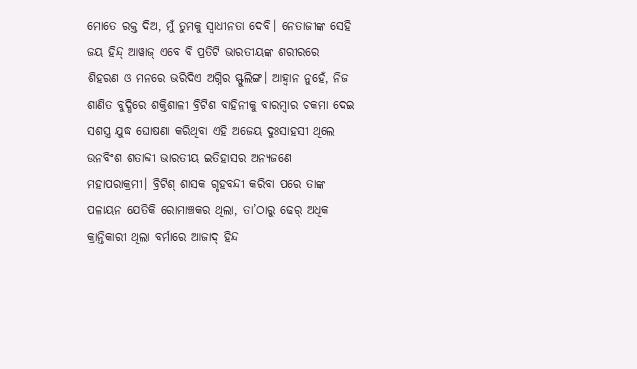ମୋତେ ରକ୍ତ ଦିଅ, ମୁଁ ତୁମକୁ ସ୍ୱାଧୀନତା ଦେବି। ନେତାଜୀଙ୍କ ସେହି ଜୟ ହିନ୍ଦ୍ ଆୱାଜ୍ ଏବେ ବି ପ୍ରତିଟି ଭାରତୀୟଙ୍କ ଶରୀରରେ ଶିହରଣ ଓ ମନରେ ଭରିଦିଏ ଅଗ୍ନିର ସ୍ଫୁଲିଙ୍ଗ। ଆହ୍ୱାନ ନୁହେଁ, ନିଜ ଶାଣିତ ବୁଦ୍ଧିରେ ଶକ୍ତିଶାଳୀ ବ୍ରିଟିଶ ବାହିନୀକୁ ବାରମ୍ବାର ଚକମା ଦେଇ ସଶସ୍ତ୍ର ଯୁଦ୍ଧ ଘୋଷଣା କରିଥିବା ଏହି ଅଜେୟ ଦୁଃସାହସୀ ଥିଲେ ଉନବିଂଶ ଶତାବ୍ଦୀ ଭାରତୀୟ ଇତିହାସର ଅନ୍ୟଜଣେ ମହାପରାକ୍ରମୀ। ବ୍ରିଟିଶ୍ ଶାସକ ଗୃହବନ୍ଦୀ କରିବା ପରେ ତାଙ୍କ ପଳାୟନ ଯେତିକି ରୋମାଞ୍ଚକର ଥିଲା, ତା’ଠାରୁ ଢେର୍ ଅଧିକ କ୍ରାନ୍ତିକାରୀ ଥିଲା ବର୍ମାରେ ଆଜାଦ୍ ହିନ୍ଦ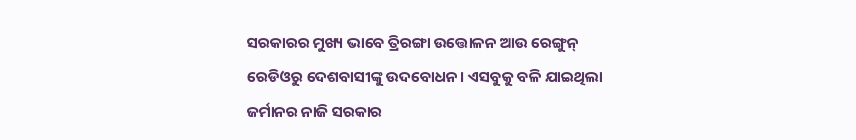ସରକାରର ମୁଖ୍ୟ ଭାବେ ତ୍ରିରଙ୍ଗା ଉତ୍ତୋଳନ ଆଉ ରେଙ୍ଗୁନ୍ ରେଡିଓରୁ ଦେଶବାସୀଙ୍କୁ ଉଦବୋଧନ। ଏସବୁକୁ ବଳି ଯାଇଥିଲା ଜର୍ମାନର ନାଜି ସରକାର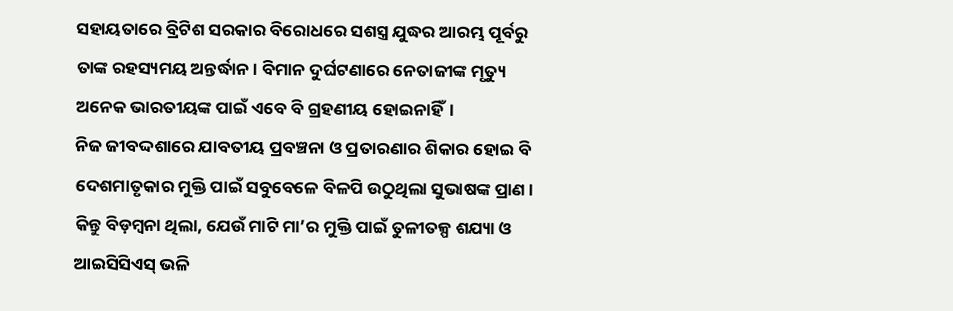ସହାୟତାରେ ବ୍ରିଟିଶ ସରକାର ବିରୋଧରେ ସଶସ୍ତ୍ର ଯୁଦ୍ଧର ଆରମ୍ଭ ପୂର୍ବରୁ ତାଙ୍କ ରହସ୍ୟମୟ ଅନ୍ତର୍ଦ୍ଧାନ। ବିମାନ ଦୁର୍ଘଟଣାରେ ନେତାଜୀଙ୍କ ମୃତ୍ୟୁ ଅନେକ ଭାରତୀୟଙ୍କ ପାଇଁ ଏବେ ବି ଗ୍ରହଣୀୟ ହୋଇନାହିଁ।
ନିଜ ଜୀବଦ୍ଦଶାରେ ଯାବତୀୟ ପ୍ରବଞ୍ଚନା ଓ ପ୍ରତାରଣାର ଶିକାର ହୋଇ ବି ଦେଶମାତୃକାର ମୁକ୍ତି ପାଇଁ ସବୁବେଳେ ବିଳପି ଉଠୁଥିଲା ସୁଭାଷଙ୍କ ପ୍ରାଣ। କିନ୍ତୁ ବିଡ଼ମ୍ବନା ଥିଲା, ଯେଉଁ ମାଟି ମା’ର ମୁକ୍ତି ପାଇଁ ତୁଳୀତଳ୍ପ ଶଯ୍ୟା ଓ ଆଇସିସିଏସ୍ ଭଳି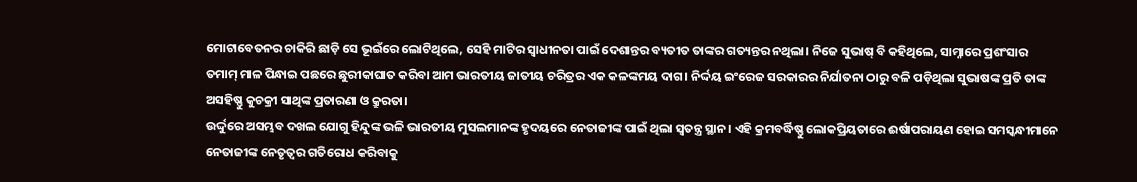ମୋଟାବେତନର ଚାକିରି ଛାଡ଼ି ସେ ଭୂଇଁରେ ଲୋଟିଥିଲେ, ସେହି ମାଟିର ସ୍ୱାଧୀନତା ପାଇଁ ଦେଶାନ୍ତର ବ୍ୟତୀତ ତାଙ୍କର ଗତ୍ୟନ୍ତର ନଥିଲା। ନିଜେ ସୁଭାଷ୍ ବି କହିଥିଲେ, ସାମ୍ନାରେ ପ୍ରଶଂସାର ତମାମ୍ ମାଳ ପିନ୍ଧାଇ ପଛରେ ଛୁରୀକାଘାତ କରିବା ଆମ ଭାରତୀୟ ଜାତୀୟ ଚରିତ୍ରର ଏକ କଳଙ୍କମୟ ଦାଗ। ନିର୍ଦ୍ଦୟ ଇଂରେଜ ସରକାରର ନିର୍ଯାତନା ଠାରୁ ବଳି ପଡ଼ିଥିଲା ସୁଭାଷଙ୍କ ପ୍ରତି ତାଙ୍କ ଅସହିଷ୍ଣୁ କୁଚକ୍ରୀ ସାଥିଙ୍କ ପ୍ରତାରଣା ଓ କ୍ରୁରତା।
ଉର୍ଦ୍ଦୁରେ ଅସମ୍ଭବ ଦଖଲ ଯୋଗୁ ହିନ୍ଦୁଙ୍କ ଭଳି ଭାରତୀୟ ମୁସଲମାନଙ୍କ ହୃଦୟରେ ନେତାଜୀଙ୍କ ପାଇଁ ଥିଲା ସ୍ୱତନ୍ତ୍ର ସ୍ଥାନ। ଏହି କ୍ରମବର୍ଦ୍ଧିଷ୍ଣୁ ଲୋକପ୍ରିୟତାରେ ଈର୍ଷାପରାୟଣ ହୋଇ ସମସ୍କନ୍ଧୀମାନେ ନେତାଜୀଙ୍କ ନେତୃତ୍ୱର ଗତିରୋଧ କରିବାକୁ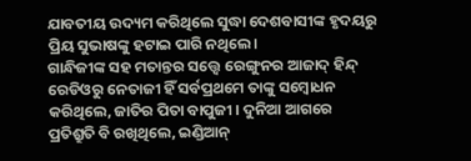ଯାବତୀୟ ଉଦ୍ୟମ କରିଥିଲେ ସୁଦ୍ଧା ଦେଶବାସୀଙ୍କ ହୃଦୟରୁ ପ୍ରିୟ ସୁଭାଷଙ୍କୁ ହଟାଇ ପାରି ନଥିଲେ।
ଗାନ୍ଧିଜୀଙ୍କ ସହ ମତାନ୍ତର ସତ୍ତ୍ୱେ ରେଙ୍ଗୁନର ଆଜାଦ୍ ହିନ୍ଦ୍ ରେଡିଓରୁ ନେତାଜୀ ହିଁ ସର୍ବପ୍ରଥମେ ତାଙ୍କୁ ସମ୍ବୋଧନ କରିଥିଲେ, ଜାତିର ପିତା ବାପୁଜୀ । ଦୁନିଆ ଆଗରେ ପ୍ରତିଶ୍ରୁତି ବି ରଖିଥିଲେ, ଇଣ୍ଡିଆନ୍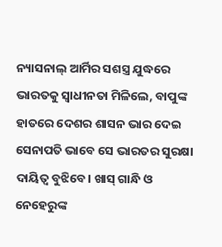ନ୍ୟାସନାଲ୍ ଆର୍ମିର ସଶସ୍ତ୍ର ଯୁଦ୍ଧରେ ଭାରତକୁ ସ୍ୱାଧୀନତା ମିଳିଲେ, ବାପୁଙ୍କ ହାତରେ ଦେଶର ଶାସନ ଭାର ଦେଇ ସେନାପତି ଭାବେ ସେ ଭାରତର ସୁରକ୍ଷା ଦାୟିତ୍ୱ ବୁଝିବେ। ଖାସ୍ ଗାନ୍ଧି ଓ ନେହେରୁଙ୍କ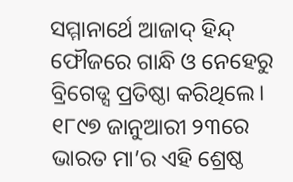ସମ୍ମାନାର୍ଥେ ଆଜାଦ୍ ହିନ୍ଦ୍ ଫୌଜରେ ଗାନ୍ଧି ଓ ନେହେରୁ ବ୍ରିଗେଡ୍ସ ପ୍ରତିଷ୍ଠା କରିଥିଲେ।
୧୮୯୭ ଜାନୁଆରୀ ୨୩ରେ ଭାରତ ମା’ର ଏହି ଶ୍ରେଷ୍ଠ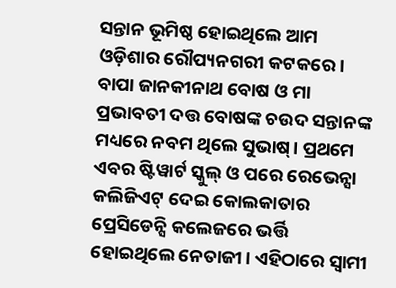ସନ୍ତାନ ଭୂମିଷ୍ଠ ହୋଇଥିଲେ ଆମ ଓଡ଼ିଶାର ରୌପ୍ୟନଗରୀ କଟକରେ। ବାପା ଜାନକୀନାଥ ବୋଷ ଓ ମା ପ୍ରଭାବତୀ ଦତ୍ତ ବୋଷଙ୍କ ଚଉଦ ସନ୍ତାନଙ୍କ ମଧ୍ୟରେ ନବମ ଥିଲେ ସୁଭାଷ୍। ପ୍ରଥମେ ଏବର ଷ୍ଟିୱାର୍ଟ ସ୍କୁଲ୍ ଓ ପରେ ରେଭେନ୍ସା କଲିଜିଏଟ୍ ଦେଇ କୋଲକାତାର ପ୍ରେସିଡେନ୍ସି କଲେଜରେ ଭର୍ତ୍ତି ହୋଇଥିଲେ ନେତାଜୀ। ଏହିଠାରେ ସ୍ୱାମୀ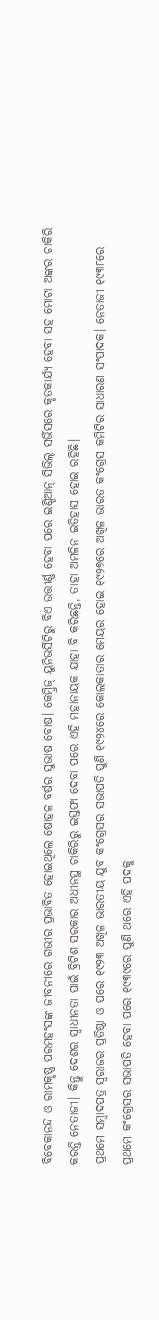ବିବେକାନନ୍ଦ ଓ ରାମକୃଷ୍ଣ ପରମହଂସଙ୍କ ଜୀବନୀରେ ଗଭୀର ପ୍ରଭାବିତ ହୋଇଥିଲେ ଷୋହଳ ବର୍ଷର ସୁଭାଷ ବୋଷ। କେମ୍ବ୍ରିଜ୍ ୟୁନିଭର୍ସିଟିରୁ ବିଏ ଉତ୍ତୀର୍ଣ୍ଣ ହେବା ପରେ ଇଣ୍ଡିଆନ୍ ସିଭିଲ୍ ସର୍ଭିସରେ କୃତକାର୍ଯ୍ୟ ହେବା ସହ ମୋଟା ଅଙ୍କର ଚାକିରି କରନ୍ତି ନେତାଜୀ। କିନ୍ତୁ ଦେଶର ସ୍ୱାଧୀନତା ପାଇଁ ବ୍ରିଟିଶ ସରକାର ଅଧୀନସ୍ଥ ଚାକିରିରୁ ଇସ୍ତଫା ଦେବା ପରେ ଏହି ମହାନାୟକ ଯାହା ବି କରିଛନ୍ତି, ତାହା ଅମଳିନ ଇତିହାସ ହୋଇ ରହିଛି।
ପ୍ରଥମେ ସମ୍ବାଦପତ୍ର ସ୍ୱରାଜର ପ୍ରତିଷ୍ଠା ଓ ପରେ ୧୯୨୩ ଅଖିଳ ଭାରତୀୟ ଯୁବ କଂଗ୍ରେସର ସଭାପତି ପୁଣି ୧୯୨୪ରେ କୋଲକାତାର ମେୟର ହୋଇ ୧୯୨୭ରେ ଅଖିଳ ଭାରତ କଂଗ୍ରେସ କମିଟିର ସାଧାରଣ ସଂପାଦକ। ନେତାଜୀ ୧୯୩୮ରେ ପ୍ରଥମେ କଂଗ୍ରେସର ସଭାପତି ହେବା ପରେ ୧୯୩୯ରେ ପୁଣି ଥରେ ଏହି ପଦକୁ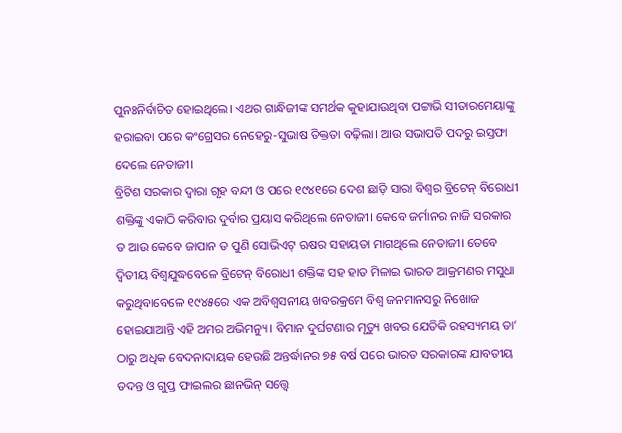ପୁନଃନିର୍ବାଚିତ ହୋଇଥିଲେ। ଏଥର ଗାନ୍ଧିଜୀଙ୍କ ସମର୍ଥକ କୁହାଯାଉଥିବା ପଟ୍ଟାଭି ସୀତାରମେୟାଙ୍କୁ ହରାଇବା ପରେ କଂଗ୍ରେସର ନେହେରୁ-ସୁଭାଷ ତିକ୍ତତା ବଢ଼ିଲା। ଆଉ ସଭାପତି ପଦରୁ ଇସ୍ତଫା ଦେଲେ ନେତାଜୀ।
ବ୍ରିଟିଶ ସରକାର ଦ୍ୱାରା ଗୃହ ବନ୍ଦୀ ଓ ପରେ ୧୯୪୧ରେ ଦେଶ ଛାଡ଼ି ସାରା ବିଶ୍ୱର ବ୍ରିଟେନ୍ ବିରୋଧୀ ଶକ୍ତିଙ୍କୁ ଏକାଠି କରିବାର ଦୁର୍ବାର ପ୍ରୟାସ କରିଥିଲେ ନେତାଜୀ। କେବେ ଜର୍ମାନର ନାଜି ସରକାର ତ ଆଉ କେବେ ଜାପାନ ତ ପୁଣି ସୋଭିଏଟ୍ ଋଷର ସହାୟତା ମାଗଥିଲେ ନେତାଜୀ। ତେବେ ଦ୍ୱିତୀୟ ବିଶ୍ୱଯୁଦ୍ଧବେଳେ ବ୍ରିଟେନ୍ ବିରୋଧୀ ଶକ୍ତିଙ୍କ ସହ ହାତ ମିଳାଇ ଭାରତ ଆକ୍ରମଣର ମସୁଧା କରୁଥିବାବେଳେ ୧୯୪୫ରେ ଏକ ଅବିଶ୍ୱସନୀୟ ଖବରକ୍ରମେ ବିଶ୍ୱ ଜନମାନସରୁ ନିଖୋଜ ହୋଇଯାଆନ୍ତି ଏହି ଅମର ଅଭିମନ୍ୟୁ। ବିମାନ ଦୁର୍ଘଟଣାର ମୃତ୍ୟୁ ଖବର ଯେତିକି ରହସ୍ୟମୟ ତା’ ଠାରୁ ଅଧିକ ବେଦନାଦାୟକ ହେଉଛି ଅନ୍ତର୍ଦ୍ଧାନର ୭୫ ବର୍ଷ ପରେ ଭାରତ ସରକାରଙ୍କ ଯାବତୀୟ ତଦନ୍ତ ଓ ଗୁପ୍ତ ଫାଇଲର ଛାନଭିନ୍ ସତ୍ତ୍ୱେ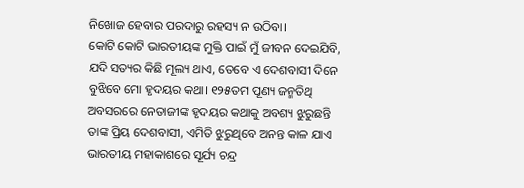ନିଖୋଜ ହେବାର ପରଦାରୁ ରହସ୍ୟ ନ ଉଠିବା।
କୋଟି କୋଟି ଭାରତୀୟଙ୍କ ମୁକ୍ତି ପାଇଁ ମୁଁ ଜୀବନ ଦେଇଯିବି, ଯଦି ସତ୍ୟର କିଛି ମୂଲ୍ୟ ଥାଏ, ତେବେ ଏ ଦେଶବାସୀ ଦିନେ ବୁଝିବେ ମୋ ହୃଦୟର କଥା। ୧୨୫ତମ ପୂଣ୍ୟ ଜନ୍ମତିଥି ଅବସରରେ ନେତାଜୀଙ୍କ ହୃଦୟର କଥାକୁ ଅବଶ୍ୟ ଝୁରୁଛନ୍ତି ତାଙ୍କ ପ୍ରିୟ ଦେଶବାସୀ, ଏମିତି ଝୁରୁଥିବେ ଅନନ୍ତ କାଳ ଯାଏ ଭାରତୀୟ ମହାକାଶରେ ସୂର୍ଯ୍ୟ ଚନ୍ଦ୍ର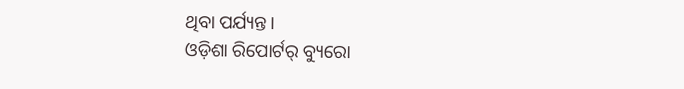ଥିବା ପର୍ଯ୍ୟନ୍ତ।
ଓଡ଼ିଶା ରିପୋର୍ଟର୍ ବ୍ୟୁରୋ